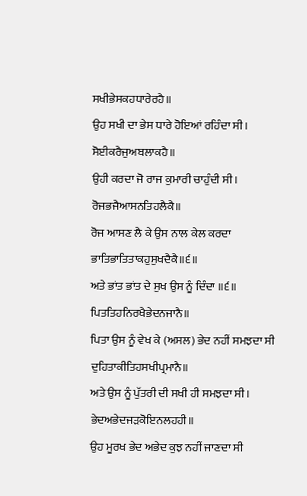ਸਖੀਭੇਸਕਹਧਾਰੇਰਹੈ॥
ਉਹ ਸਖੀ ਦਾ ਭੇਸ ਧਾਰੇ ਹੋਇਆਂ ਰਹਿੰਦਾ ਸੀ।
ਸੋਈਕਰੈਜੁਅਬਲਾਕਹੈ॥
ਉਹੀ ਕਰਦਾ ਜੋ ਰਾਜ ਕੁਮਾਰੀ ਚਾਹੁੰਦੀ ਸੀ।
ਰੋਜਭਜੈਆਸਨਤਿਹਲੈਕੈ॥
ਰੋਜ ਆਸਣ ਲੈ ਕੇ ਉਸ ਨਾਲ ਕੇਲ ਕਰਦਾ
ਭਾਤਿਭਾਤਿਤਾਕਹੁਸੁਖਦੈਕੈ॥੬॥
ਅਤੇ ਭਾਂਤ ਭਾਂਤ ਦੇ ਸੁਖ ਉਸ ਨੂੰ ਦਿੰਦਾ ॥੬॥
ਪਿਤਤਿਹਨਿਰਖੈਭੇਦਨਜਾਨੈ॥
ਪਿਤਾ ਉਸ ਨੂੰ ਵੇਖ ਕੇ (ਅਸਲ) ਭੇਦ ਨਹੀਂ ਸਮਝਦਾ ਸੀ
ਦੁਹਿਤਾਕੀਤਿਹਸਖੀਪ੍ਰਮਾਨੈ॥
ਅਤੇ ਉਸ ਨੂੰ ਪੁੱਤਰੀ ਦੀ ਸਖੀ ਹੀ ਸਮਝਦਾ ਸੀ।
ਭੇਦਅਭੇਦਜੜਕੋਇਨਲਹਹੀ॥
ਉਹ ਮੂਰਖ ਭੇਦ ਅਭੇਦ ਕੁਝ ਨਹੀਂ ਜਾਣਦਾ ਸੀ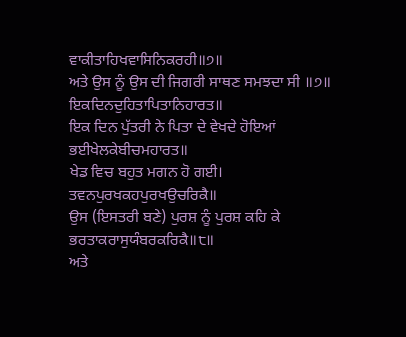ਵਾਕੀਤਾਹਿਖਵਾਸਿਨਿਕਰਹੀ॥੭॥
ਅਤੇ ਉਸ ਨੂੰ ਉਸ ਦੀ ਜਿਗਰੀ ਸਾਥਣ ਸਮਝਦਾ ਸੀ ॥੭॥
ਇਕਦਿਨਦੁਹਿਤਾਪਿਤਾਨਿਹਾਰਤ॥
ਇਕ ਦਿਨ ਪੁੱਤਰੀ ਨੇ ਪਿਤਾ ਦੇ ਵੇਖਦੇ ਹੋਇਆਂ
ਭਈਖੇਲਕੇਬੀਚਮਹਾਰਤ॥
ਖੇਡ ਵਿਚ ਬਹੁਤ ਮਗਨ ਹੋ ਗਈ।
ਤਵਨਪੁਰਖਕਹਪੁਰਖਉਚਰਿਕੈ॥
ਉਸ (ਇਸਤਰੀ ਬਣੇ) ਪੁਰਸ਼ ਨੂੰ ਪੁਰਸ਼ ਕਹਿ ਕੇ
ਭਰਤਾਕਰਾਸੁਯੰਬਰਕਰਿਕੈ॥੮॥
ਅਤੇ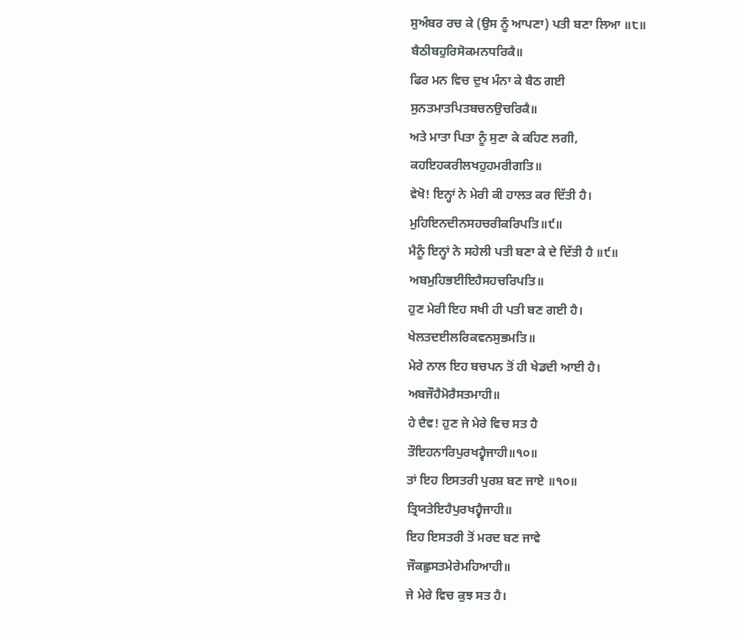ਸੁਅੰਬਰ ਰਚ ਕੇ (ਉਸ ਨੂੰ ਆਪਣਾ) ਪਤੀ ਬਣਾ ਲਿਆ ॥੮॥
ਬੈਠੀਬਹੁਰਿਸੋਕਮਨਧਰਿਕੈ॥
ਫਿਰ ਮਨ ਵਿਚ ਦੁਖ ਮੰਨਾ ਕੇ ਬੈਠ ਗਈ
ਸੁਨਤਮਾਤਪਿਤਬਚਨਉਚਰਿਕੈ॥
ਅਤੇ ਮਾਤਾ ਪਿਤਾ ਨੂੰ ਸੁਣਾ ਕੇ ਕਹਿਣ ਲਗੀ,
ਕਹਇਹਕਰੀਲਖਹੁਹਮਰੀਗਤਿ॥
ਵੇਖੋ! ਇਨ੍ਹਾਂ ਨੇ ਮੇਰੀ ਕੀ ਹਾਲਤ ਕਰ ਦਿੱਤੀ ਹੈ।
ਮੁਹਿਇਨਦੀਨਸਹਚਰੀਕਰਿਪਤਿ॥੯॥
ਮੈਨੂੰ ਇਨ੍ਹਾਂ ਨੇ ਸਹੇਲੀ ਪਤੀ ਬਣਾ ਕੇ ਦੇ ਦਿੱਤੀ ਹੈ ॥੯॥
ਅਬਮੁਹਿਭਈਇਹੈਸਹਚਰਿਪਤਿ॥
ਹੁਣ ਮੇਰੀ ਇਹ ਸਖੀ ਹੀ ਪਤੀ ਬਣ ਗਈ ਹੈ।
ਖੇਲਤਦਈਲਰਿਕਵਨਸੁਭਮਤਿ॥
ਮੇਰੇ ਨਾਲ ਇਹ ਬਚਪਨ ਤੋਂ ਹੀ ਖੇਡਦੀ ਆਈ ਹੈ।
ਅਬਜੌਹੈਮੋਰੈਸਤਮਾਹੀ॥
ਹੇ ਦੈਵ! ਹੁਣ ਜੇ ਮੇਰੇ ਵਿਚ ਸਤ ਹੈ
ਤੌਇਹਨਾਰਿਪੁਰਖਹ੍ਵੈਜਾਹੀ॥੧੦॥
ਤਾਂ ਇਹ ਇਸਤਰੀ ਪੁਰਸ਼ ਬਣ ਜਾਏ ॥੧੦॥
ਤ੍ਰਿਯਤੇਇਹੈਪੁਰਖਹ੍ਵੈਜਾਹੀ॥
ਇਹ ਇਸਤਰੀ ਤੋਂ ਮਰਦ ਬਣ ਜਾਵੇ
ਜੌਕਛੁਸਤਮੇਰੇਮਹਿਆਹੀ॥
ਜੇ ਮੇਰੇ ਵਿਚ ਕੁਝ ਸਤ ਹੈ।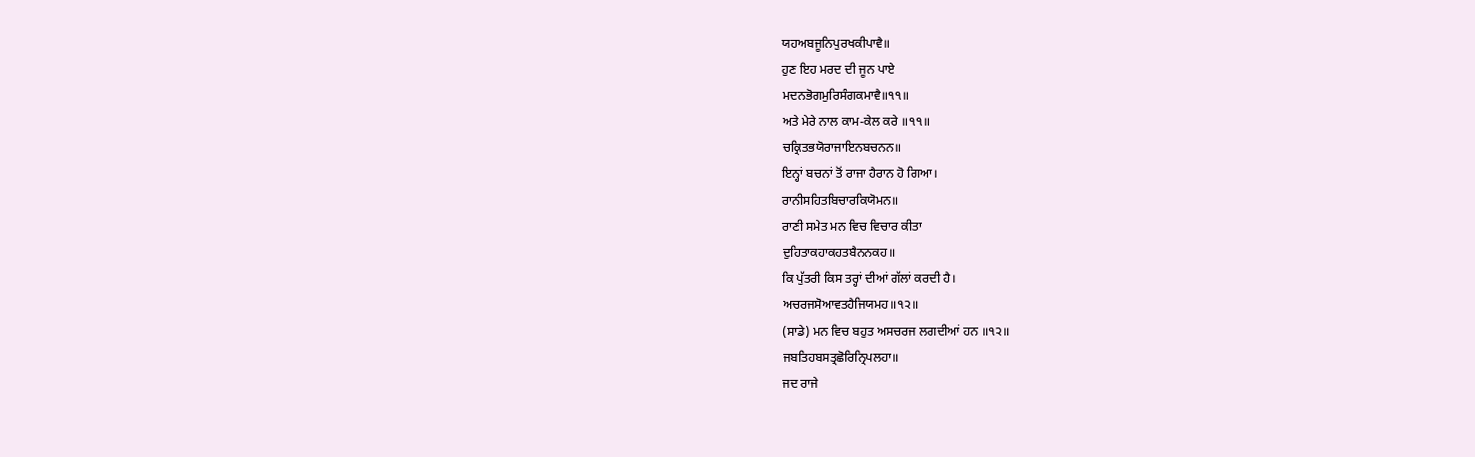ਯਹਅਬਜੂਨਿਪੁਰਖਕੀਪਾਵੈ॥
ਹੁਣ ਇਹ ਮਰਦ ਦੀ ਜੂਨ ਪਾਏ
ਮਦਨਭੋਗਮੁਰਿਸੰਗਕਮਾਵੈ॥੧੧॥
ਅਤੇ ਮੇਰੇ ਨਾਲ ਕਾਮ-ਕੇਲ ਕਰੇ ॥੧੧॥
ਚਕ੍ਰਿਤਭਯੋਰਾਜਾਇਨਬਚਨਨ॥
ਇਨ੍ਹਾਂ ਬਚਨਾਂ ਤੋਂ ਰਾਜਾ ਹੈਰਾਨ ਹੋ ਗਿਆ।
ਰਾਨੀਸਹਿਤਬਿਚਾਰਕਿਯੋਮਨ॥
ਰਾਣੀ ਸਮੇਤ ਮਨ ਵਿਚ ਵਿਚਾਰ ਕੀਤਾ
ਦੁਹਿਤਾਕਹਾਕਹਤਬੈਨਨਕਹ॥
ਕਿ ਪੁੱਤਰੀ ਕਿਸ ਤਰ੍ਹਾਂ ਦੀਆਂ ਗੱਲਾਂ ਕਰਦੀ ਹੈ।
ਅਚਰਜਸੋਆਵਤਹੈਜਿਯਮਹ॥੧੨॥
(ਸਾਡੇ) ਮਨ ਵਿਚ ਬਹੁਤ ਅਸਚਰਜ ਲਗਦੀਆਂ ਹਨ ॥੧੨॥
ਜਬਤਿਹਬਸਤ੍ਰਛੋਰਿਨ੍ਰਿਪਲਹਾ॥
ਜਦ ਰਾਜੇ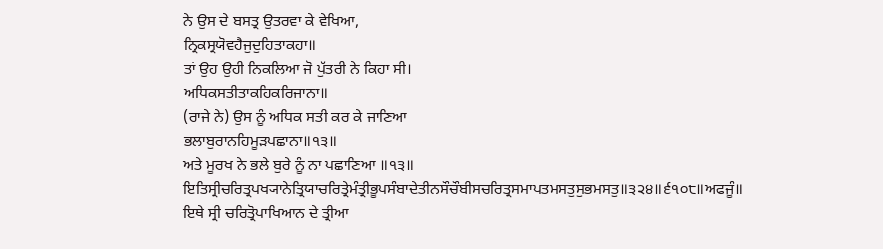ਨੇ ਉਸ ਦੇ ਬਸਤ੍ਰ ਉਤਰਵਾ ਕੇ ਵੇਖਿਆ,
ਨ੍ਰਿਕਸ੍ਰਯੋਵਹੈਜੁਦੁਹਿਤਾਕਹਾ॥
ਤਾਂ ਉਹ ਉਹੀ ਨਿਕਲਿਆ ਜੋ ਪੁੱਤਰੀ ਨੇ ਕਿਹਾ ਸੀ।
ਅਧਿਕਸਤੀਤਾਕਹਿਕਰਿਜਾਨਾ॥
(ਰਾਜੇ ਨੇ) ਉਸ ਨੂੰ ਅਧਿਕ ਸਤੀ ਕਰ ਕੇ ਜਾਣਿਆ
ਭਲਾਬੁਰਾਨਹਿਮੂੜਪਛਾਨਾ॥੧੩॥
ਅਤੇ ਮੂਰਖ ਨੇ ਭਲੇ ਬੁਰੇ ਨੂੰ ਨਾ ਪਛਾਣਿਆ ॥੧੩॥
ਇਤਿਸ੍ਰੀਚਰਿਤ੍ਰਪਖ੍ਯਾਨੇਤ੍ਰਿਯਾਚਰਿਤ੍ਰੇਮੰਤ੍ਰੀਭੂਪਸੰਬਾਦੇਤੀਨਸੌਚੌਬੀਸਚਰਿਤ੍ਰਸਮਾਪਤਮਸਤੁਸੁਭਮਸਤੁ॥੩੨੪॥੬੧੦੮॥ਅਫਜੂੰ॥
ਇਥੇ ਸ੍ਰੀ ਚਰਿਤ੍ਰੋਪਾਖਿਆਨ ਦੇ ਤ੍ਰੀਆ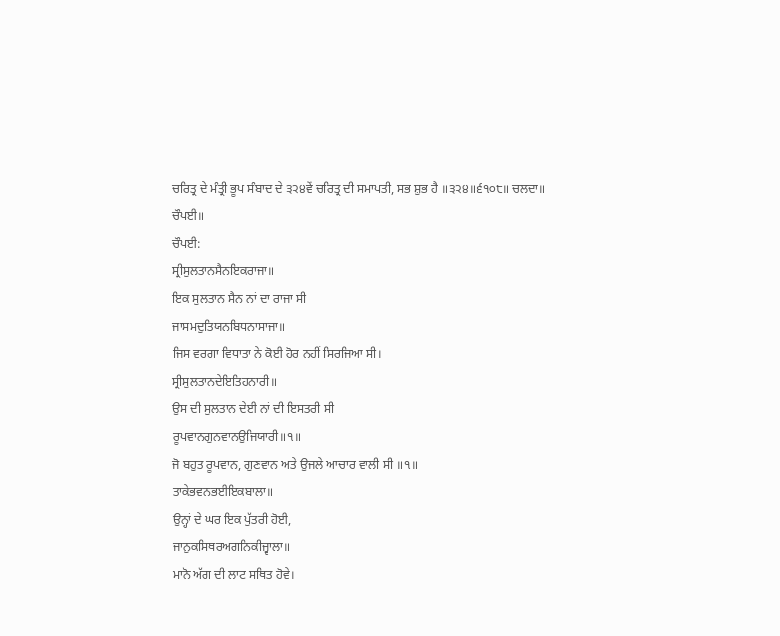ਚਰਿਤ੍ਰ ਦੇ ਮੰਤ੍ਰੀ ਭੂਪ ਸੰਬਾਦ ਦੇ ੩੨੪ਵੇਂ ਚਰਿਤ੍ਰ ਦੀ ਸਮਾਪਤੀ, ਸਭ ਸ਼ੁਭ ਹੈ ॥੩੨੪॥੬੧੦੮॥ ਚਲਦਾ॥
ਚੌਪਈ॥
ਚੌਪਈ:
ਸ੍ਰੀਸੁਲਤਾਨਸੈਨਇਕਰਾਜਾ॥
ਇਕ ਸੁਲਤਾਨ ਸੈਨ ਨਾਂ ਦਾ ਰਾਜਾ ਸੀ
ਜਾਸਮਦੁਤਿਯਨਬਿਧਨਾਸਾਜਾ॥
ਜਿਸ ਵਰਗਾ ਵਿਧਾਤਾ ਨੇ ਕੋਈ ਹੋਰ ਨਹੀਂ ਸਿਰਜਿਆ ਸੀ।
ਸ੍ਰੀਸੁਲਤਾਨਦੇਇਤਿਹਨਾਰੀ॥
ਉਸ ਦੀ ਸੁਲਤਾਨ ਦੇਈ ਨਾਂ ਦੀ ਇਸਤਰੀ ਸੀ
ਰੂਪਵਾਨਗੁਨਵਾਨਉਜਿਯਾਰੀ॥੧॥
ਜੋ ਬਹੁਤ ਰੂਪਵਾਨ, ਗੁਣਵਾਨ ਅਤੇ ਉਜਲੇ ਆਚਾਰ ਵਾਲੀ ਸੀ ॥੧॥
ਤਾਕੇਭਵਨਭਈਇਕਬਾਲਾ॥
ਉਨ੍ਹਾਂ ਦੇ ਘਰ ਇਕ ਪੁੱਤਰੀ ਹੋਈ,
ਜਾਨੁਕਸਿਥਰਅਗਨਿਕੀਜ੍ਵਾਲਾ॥
ਮਾਨੋ ਅੱਗ ਦੀ ਲਾਟ ਸਥਿਤ ਹੋਵੇ।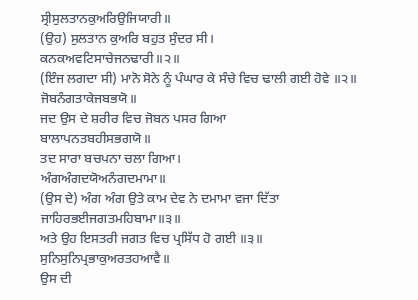ਸ੍ਰੀਸੁਲਤਾਨਕੁਅਰਿਉਜਿਯਾਰੀ॥
(ਉਹ) ਸੁਲਤਾਨ ਕੁਅਰਿ ਬਹੁਤ ਸੁੰਦਰ ਸੀ।
ਕਨਕਅਵਟਿਸਾਚੇਜਨਢਾਰੀ॥੨॥
(ਇੰਜ ਲਗਦਾ ਸੀ) ਮਾਨੋ ਸੋਨੇ ਨੂੰ ਪੰਘਾਰ ਕੇ ਸੰਚੇ ਵਿਚ ਢਾਲੀ ਗਈ ਹੋਵੇ ॥੨॥
ਜੋਬਨੰਗਤਾਕੇਜਬਭਯੋ॥
ਜਦ ਉਸ ਦੇ ਸ਼ਰੀਰ ਵਿਚ ਜੋਬਨ ਪਸਰ ਗਿਆ
ਬਾਲਾਪਨਤਬਹੀਸਭਗਯੋ॥
ਤਦ ਸਾਰਾ ਬਚਪਨਾ ਚਲਾ ਗਿਆ।
ਅੰਗਅੰਗਦਯੋਅਨੰਗਦਮਾਮਾ॥
(ਉਸ ਦੇ) ਅੰਗ ਅੰਗ ਉਤੇ ਕਾਮ ਦੇਵ ਨੇ ਦਮਾਮਾ ਵਜਾ ਦਿੱਤਾ
ਜਾਹਿਰਭਈਜਗਤਮਹਿਬਾਮਾ॥੩॥
ਅਤੇ ਉਹ ਇਸਤਰੀ ਜਗਤ ਵਿਚ ਪ੍ਰਸਿੱਧ ਹੋ ਗਈ ॥੩॥
ਸੁਨਿਸੁਨਿਪ੍ਰਭਾਕੁਅਰਤਹਆਵੈ॥
ਉਸ ਦੀ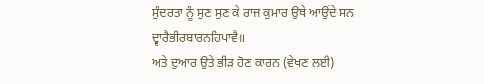ਸੁੰਦਰਤਾ ਨੂੰ ਸੁਣ ਸੁਣ ਕੇ ਰਾਜ ਕੁਮਾਰ ਉਥੇ ਆਉਂਦੇ ਸਨ
ਦ੍ਵਾਰੈਭੀਰਬਾਰਨਹਿਪਾਵੈ॥
ਅਤੇ ਦੁਆਰ ਉਤੇ ਭੀੜ ਹੋਣ ਕਾਰਨ (ਵੇਖਣ ਲਈ)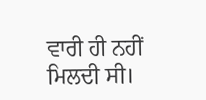ਵਾਰੀ ਹੀ ਨਹੀਂ ਮਿਲਦੀ ਸੀ।